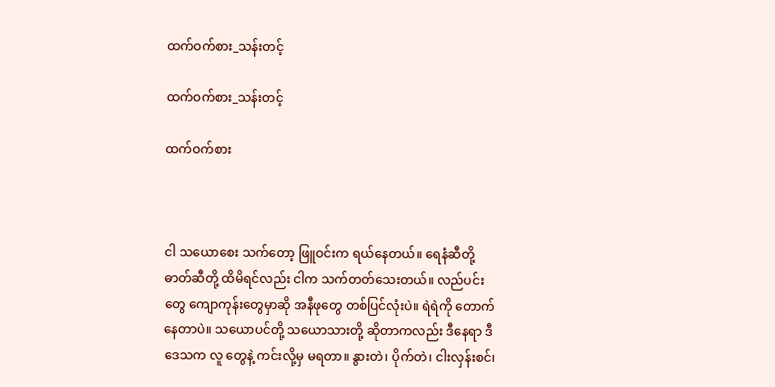ထက်ဝက်စား_သန်းတင့်

ထက်ဝက်စား_သန်းတင့်

ထက်ဝက်စား



ငါ သယောစေး သက်တော့ ဖြူဝင်းက ရယ်နေတယ်။ ရေနံဆီတို့ ဓာတ်ဆီတို့ ထိမိရင်လည်း ငါက သက်တတ်သေးတယ်။ လည်ပင်းတွေ ကျောကုန်းတွေမှာဆို အနီဖုတွေ တစ်ပြင်လုံးပဲ။ ရဲရဲကို တောက်နေတာပဲ။ သယောပင်တို့ သယောသားတို့ ဆိုတာကလည်း ဒီနေရာ ဒီဒေသက လူ တွေနဲ့ ကင်းလို့မှ မရတာ။ နွားတဲ၊ ပိုက်တဲ၊ ငါးလှန်းစင်၊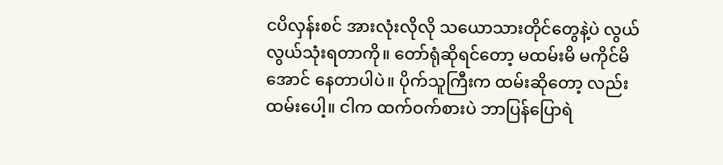ငပိလှန်းစင် အားလုံးလိုလို သယောသားတိုင်တွေနဲ့ပဲ လွယ်လွယ်သုံးရတာကို။ တော်ရုံဆိုရင်တော့ မထမ်းမိ မကိုင်မိအောင် နေတာပါပဲ။ ပိုက်သူကြီးက ထမ်းဆိုတော့ လည်း ထမ်းပေါ့။ ငါက ထက်ဝက်စားပဲ ဘာပြန်ပြောရဲ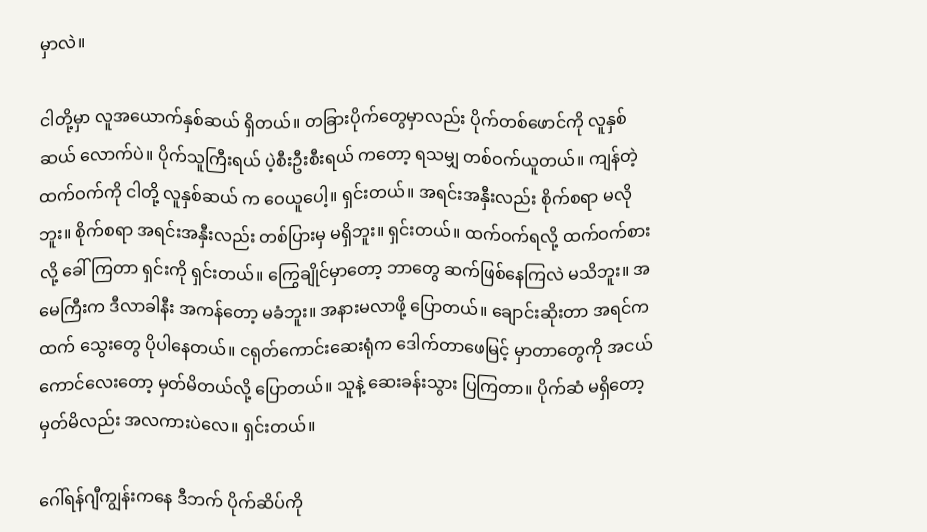မှာလဲ။

ငါတို့မှာ လူအယောက်နှစ်ဆယ် ရှိတယ်။ တခြားပိုက်တွေမှာလည်း ပိုက်တစ်ဖောင်ကို လူနှစ်ဆယ် လောက်ပဲ။ ပိုက်သူကြီးရယ် ပဲ့စီးဦးစီးရယ် ကတော့ ရသမျှ တစ်ဝက်ယူတယ်။ ကျန်တဲ့ ထက်ဝက်ကို ငါတို့ လူနှစ်ဆယ် က ဝေယူပေါ့။ ရှင်းတယ်။ အရင်းအနှီးလည်း စိုက်စရာ မလိုဘူး။ စိုက်စရာ အရင်းအနှီးလည်း တစ်ပြားမှ မရှိဘူး။ ရှင်းတယ်။ ထက်ဝက်ရလို့ ထက်ဝက်စားလို့ ခေါ်ကြတာ ရှင်းကို ရှင်းတယ်။ ကြွေချိုင်မှာတော့ ဘာတွေ ဆက်ဖြစ်နေကြလဲ မသိဘူး။ အမေကြီးက ဒီလာခါနီး အကန်တော့ မခံဘူး။ အနားမလာဖို့ ပြောတယ်။ ချောင်းဆိုးတာ အရင်ကထက် သွေးတွေ ပိုပါနေတယ်။ ငရုတ်ကောင်းဆေးရုံက ဒေါက်တာဖေမြင့် မှာတာတွေကို အငယ်ကောင်လေးတော့ မှတ်မိတယ်လို့ ပြောတယ်။ သူနဲ့ ဆေးခန်းသွား ပြကြတာ။ ပိုက်ဆံ မရှိတော့ မှတ်မိလည်း အလကားပဲလေ။ ရှင်းတယ်။

ဂေါ်ရန်ဂျီကျွန်းကနေ ဒီဘက် ပိုက်ဆိပ်ကို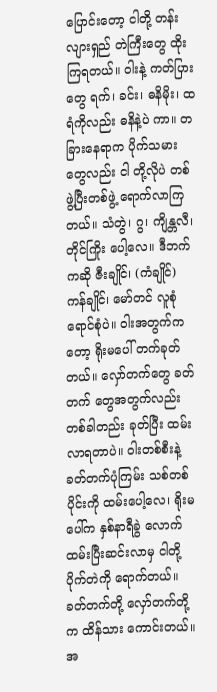ပြောင်းတော့ ငါတို့ တန်းလျားရှည် တဲကြီးတွေ ထိုးကြရတယ်။ ဝါးနဲ့ ကတ်ပြားတွေ ရက်၊ ခင်း၊ ဓနိမိုး၊ ထရံကိုလည်း ဓနိနဲ့ပဲ ကာ။ တခြားနေရာက ပိုက်သမားတွေလည်း ငါ တို့လိုပဲ တစ်ဖွဲ့ပြီးတစ်ဖွဲ့ ရောက်လာကြတယ်။ သံတွဲ၊ ဂွ၊ ကျိန္တလီ၊ တိုင်ကြိုး ပေါ့လေ။ ဒီဘက်ကဆို ဇီးချိုင်၊ (ကံချိုင်) ကန်ချိုင်၊ မော်တင် လူစုံရောင်စုံပဲ။ ဝါးအတွက်ကတော့ ရိုးမပေါ် တက်ခုတ်တယ်။ လှော်တက်တွေ ခတ်တက် တွေအတွက်လည်း တစ်ခါတည်း ခုတ်ပြီး ထမ်းလာရတာပဲ။ ဝါးတစ်စီးနဲ့ ခတ်တက်ပုံကြမ်း သစ်တစ်ပိုင်းကို ထမ်းပေါ့လေ၊ ရိုးမပေါ်က နှစ်နာရီခွဲ လောက် ထမ်းပြီးဆင်းလာမှ ငါတို့ပိုက်တဲကို ရောက်တယ်။ ခတ်တက်တို့ လှော်တက်တို့က ထိန်သား ကောင်းတယ်။ အ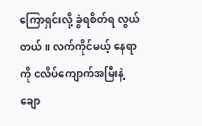ကြောရှင်းလို့ ခွဲရစိတ်ရ လွယ်တယ်။ လက်ကိုင်မယ့် နေရာကို ငလိပ်ကျောက်အမြီးနဲ့ ချော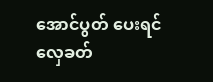အောင်ပွတ် ပေးရင် လှေခတ်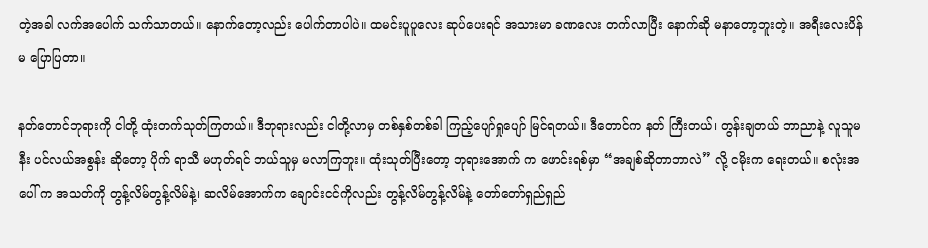တဲ့အခါ လက်အပေါက် သက်သာတယ်။ နောက်တော့လည်း ပေါက်တာပါပဲ။ ထမင်းပူပူလေး ဆုပ်ပေးရင် အသားမာ ခဏလေး တက်လာပြီး နောက်ဆို မနာတော့ဘူးတဲ့။ အရီးလေးပိန်မ ပြောပြတာ။

နတ်တောင်ဘုရားကို ငါတို့ ထုံးတက်သုတ်ကြတယ်။ ဒီဘုရားလည်း ငါတို့လာမှ တစ်နှစ်တစ်ခါ ကြည့်ပျော်ရှုပျော် မြင်ရတယ်။ ဒီတောင်က နတ် ကြီးတယ်၊ တွန်းချတယ် ဘာညာနဲ့ လူသူမနီး ပင်လယ်အစွန်း ဆိုတော့ ပိုက် ရာသီ မဟုတ်ရင် ဘယ်သူမှ မလာကြဘူး။ ထုံးသုတ်ပြီးတော့ ဘုရားအောက် က ဖောင်းရစ်မှာ “အချစ်ဆိုတာဘာလဲ” လို့ ငမိုးက ရေးတယ်။ စလုံးအပေါ် က အသတ်ကို တွန့်လိမ်တွန့်လိမ်နဲ့၊ ဆလိမ်အောက်က ချောင်းငင်ကိုလည်း တွန့်လိမ်တွန့်လိမ်နဲ့ တော်တော်ရှည်ရှည်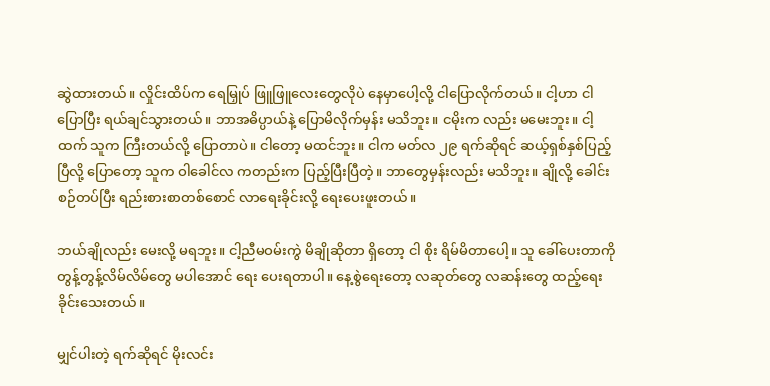ဆွဲထားတယ်။ လှိုင်းထိပ်က ရေမြှုပ် ဖြူဖြူလေးတွေလိုပဲ နေမှာပေါ့လို့ ငါပြောလိုက်တယ်။ ငါ့ဟာ ငါ ပြောပြီး ရယ်ချင်သွားတယ်။ ဘာအဓိပ္ပာယ်နဲ့ ပြောမိလိုက်မှန်း မသိဘူး။ ငမိုးက လည်း မမေးဘူး။ ငါ့ထက် သူက ကြီးတယ်လို့ ပြောတာပဲ။ ငါတော့ မထင်ဘူး။ ငါက မတ်လ ၂၉ ရက်ဆိုရင် ဆယ့်ရှစ်နှစ်ပြည့်ပြီလို့ ပြောတော့ သူက ဝါခေါင်လ ကတည်းက ပြည့်ပြီးပြီတဲ့။ ဘာတွေမှန်းလည်း မသိဘူး။ ချိုလို့ ခေါင်းစဉ်တပ်ပြီး ရည်းစားစာတစ်စောင် လာရေးခိုင်းလို့ ရေးပေးဖူးတယ်။

ဘယ်ချိုလည်း မေးလို့ မရဘူး။ ငါ့ညီမဝမ်းကွဲ မိချိုဆိုတာ ရှိတော့ ငါ စိုး ရိမ်မိတာပေါ့။ သူ ခေါ်ပေးတာကို တွန့်တွန့်လိမ်လိမ်တွေ မပါအောင် ရေး ပေးရတာပါ။ နေ့စွဲရေးတော့ လဆုတ်တွေ လဆန်းတွေ ထည့်ရေးခိုင်းသေးတယ်။

မျှင်ပါးတဲ့ ရက်ဆိုရင် မိုးလင်း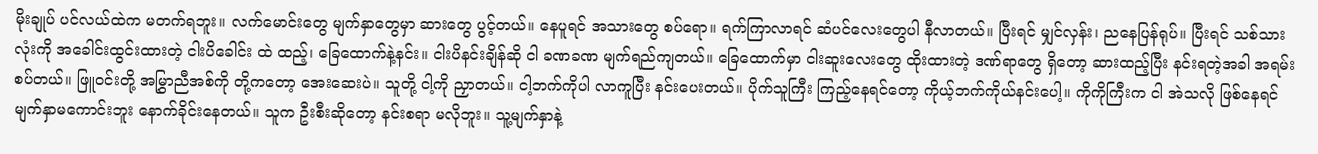မိုးချုပ် ပင်လယ်ထဲက မတက်ရဘူး။ လက်မောင်းတွေ မျက်နှာတွေမှာ ဆားတွေ ပွင့်တယ်။ နေပူရင် အသားတွေ စပ်ရော။ ရက်ကြာလာရင် ဆံပင်လေးတွေပါ နီလာတယ်။ ပြီးရင် မျှင်လှန်း၊ ညနေပြန်ရုပ်။ ပြီးရင် သစ်သားလုံးကို အခေါင်းထွင်းထားတဲ့ ငါးပိခေါင်း ထဲ ထည့်၊ ခြေထောက်နဲ့နင်း။ ငါးပိနင်းချိန်ဆို ငါ ခဏခဏ မျက်ရည်ကျတယ်။ ခြေထောက်မှာ ငါးဆူးလေးတွေ ထိုးထားတဲ့ ဒဏ်ရာတွေ ရှိတော့ ဆားထည့်ပြီး နင်းရတဲ့အခါ အရမ်းစပ်တယ်။ ဖြူဝင်းတို့ အမြွှာညီအစ်ကို တို့ကတော့ အေးဆေးပဲ။ သူတို့ ငါ့ကို ညှာတယ်။ ငါ့ဘက်ကိုပါ လာကူပြီး နင်းပေးတယ်။ ပိုက်သူကြီး ကြည့်နေရင်တော့ ကိုယ့်ဘက်ကိုယ်နင်းပေါ့။ ကိုကိုကြီးက ငါ အဲသလို ဖြစ်နေရင် မျက်နှာမကောင်းဘူး နောက်ခိုင်းနေတယ်။ သူက ဦးစီးဆိုတော့ နင်းစရာ မလိုဘူး။ သူ့မျက်နှာနဲ့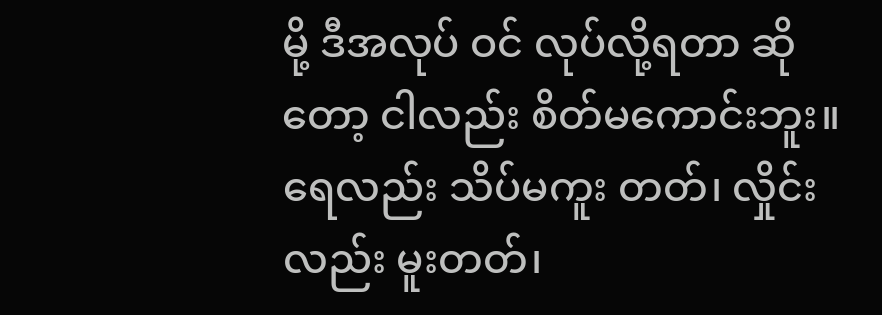မို့ ဒီအလုပ် ဝင် လုပ်လို့ရတာ ဆိုတော့ ငါလည်း စိတ်မကောင်းဘူး။ ရေလည်း သိပ်မကူး တတ်၊ လှိုင်းလည်း မူးတတ်၊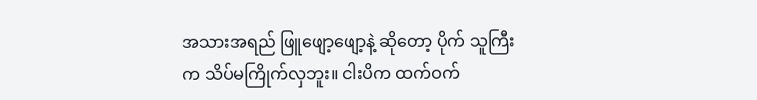အသားအရည် ဖြူဖျော့ဖျော့နဲ့ ဆိုတော့ ပိုက် သူကြီးက သိပ်မကြိုက်လှဘူး။ ငါးပိက ထက်ဝက်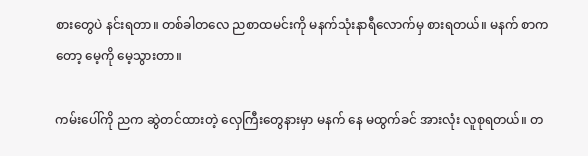စားတွေပဲ နင်းရတာ။ တစ်ခါတလေ ညစာထမင်းကို မနက်သုံးနာရီလောက်မှ စားရတယ်။ မနက် စာကတော့ မေ့ကို မေ့သွားတာ။

ကမ်းပေါ်ကို ညက ဆွဲတင်ထားတဲ့ လှေကြီးတွေနားမှာ မနက် နေ မထွက်ခင် အားလုံး လူစုရတယ်။ တ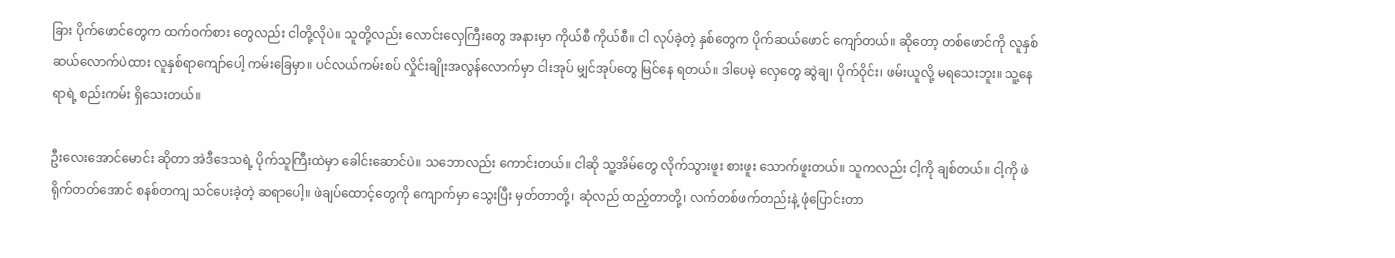ခြား ပိုက်ဖောင်တွေက ထက်ဝက်စား တွေလည်း ငါတို့လိုပဲ။ သူတို့လည်း လောင်းလှေကြီးတွေ အနားမှာ ကိုယ်စီ ကိုယ်စီ။ ငါ လုပ်ခဲ့တဲ့ နှစ်တွေက ပိုက်ဆယ်ဖောင် ကျော်တယ်။ ဆိုတော့ တစ်ဖောင်ကို လူနှစ်ဆယ်လောက်ပဲထား လူနှစ်ရာကျော်ပေါ့ ကမ်းခြေမှာ။ ပင်လယ်ကမ်းစပ် လှိုင်းချိုးအလွန်လောက်မှာ ငါးအုပ် မျှင်အုပ်တွေ မြင်နေ ရတယ်။ ဒါပေမဲ့ လှေတွေ ဆွဲချ၊ ပိုက်ဝိုင်း၊ ဖမ်းယူလို့ မရသေးဘူး။ သူ့နေ ရာရဲ့ စည်းကမ်း ရှိသေးတယ်။

ဦးလေးအောင်မောင်း ဆိုတာ အဲဒီဒေသရဲ့ ပိုက်သူကြီးထဲမှာ ခေါင်းဆောင်ပဲ။ သဘောလည်း ကောင်းတယ်။ ငါဆို သူ့အိမ်တွေ လိုက်သွားဖူး စားဖူး သောက်ဖူးတယ်။ သူကလည်း ငါ့ကို ချစ်တယ်။ ငါ့ကို ဖဲရိုက်တတ်အောင် စနစ်တကျ သင်ပေးခဲ့တဲ့ ဆရာပေါ့။ ဖဲချပ်ထောင့်တွေကို ကျောက်မှာ သွေးပြီး မှတ်တာတို့၊ ဆုံလည် ထည့်တာတို့၊ လက်တစ်ဖက်တည်းနဲ့ ဖုံပြောင်းတာ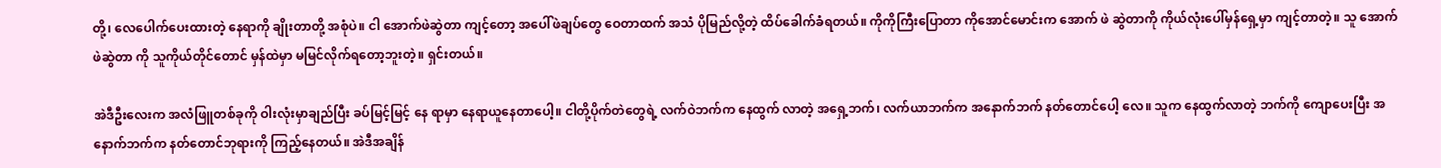တို့၊ လေပေါက်ပေးထားတဲ့ နေရာကို ချိုးတာတို့ အစုံပဲ။ ငါ အောက်ဖဲဆွဲတာ ကျင့်တော့ အပေါ်ဖဲချပ်တွေ ဝေတာထက် အသံ ပိုမြည်လို့တဲ့ ထိပ်ခေါက်ခံရတယ်။ ကိုကိုကြီးပြောတာ ကိုအောင်မောင်းက အောက် ဖဲ ဆွဲတာကို ကိုယ်လုံးပေါ်မှန်ရှေ့မှာ ကျင့်တာတဲ့။ သူ အောက်ဖဲဆွဲတာ ကို သူကိုယ်တိုင်တောင် မှန်ထဲမှာ မမြင်လိုက်ရတော့ဘူးတဲ့။ ရှင်းတယ်။

အဲဒီဦးလေးက အလံဖြူတစ်ခုကို ဝါးလုံးမှာချည်ပြီး ခပ်မြင့်မြင့် နေ ရာမှာ နေရာယူနေတာပေါ့။ ငါတို့ပိုက်တဲတွေရဲ့ လက်ဝဲဘက်က နေထွက် လာတဲ့ အရှေ့ဘက်၊ လက်ယာဘက်က အနောက်ဘက် နတ်တောင်ပေါ့ လေ။ သူက နေထွက်လာတဲ့ ဘက်ကို ကျောပေးပြီး အနောက်ဘက်က နတ်တောင်ဘုရားကို ကြည့်နေတယ်။ အဲဒီအချိန်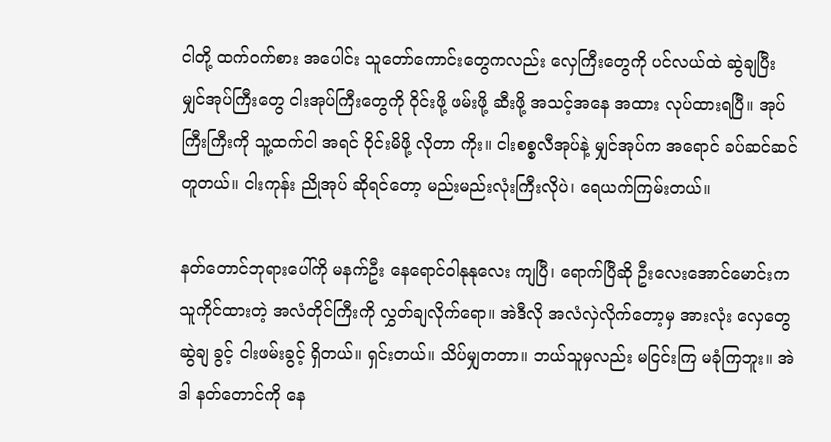ငါတို့ ထက်ဝက်စား အပေါင်း သူတော်ကောင်းတွေကလည်း လှေကြီးတွေကို ပင်လယ်ထဲ ဆွဲချပြီး မျှင်အုပ်ကြီးတွေ ငါးအုပ်ကြီးတွေကို ဝိုင်းဖို့ ဖမ်းဖို့ ဆီးဖို့ အသင့်အနေ အထား လုပ်ထားရပြီ။ အုပ်ကြီးကြီးကို သူ့ထက်ငါ အရင် ဝိုင်းမိဖို့ လိုတာ ကိုး။ ငါးစစ္စလီအုပ်နဲ့ မျှင်အုပ်က အရောင် ခပ်ဆင်ဆင်တူတယ်။ ငါးကုန်း ညိုအုပ် ဆိုရင်တော့ မည်းမည်းလုံးကြီးလိုပဲ၊ ရေယက်ကြမ်းတယ်။

နတ်တောင်ဘုရားပေါ်ကို မနက်ဦး နေရောင်ဝါနုနုလေး ကျပြီ၊ ရောက်ပြီဆို ဦးလေးအောင်မောင်းက သူကိုင်ထားတဲ့ အလံတိုင်ကြီးကို လွှတ်ချလိုက်ရော။ အဲဒီလို အလံလှဲလိုက်တော့မှ အားလုံး လှေတွေ ဆွဲချ ခွင့် ငါးဖမ်းခွင့် ရှိတယ်။ ရှင်းတယ်။ သိပ်မျှတတာ။ ဘယ်သူမှလည်း မငြင်းကြ မခုံကြဘူး။ အဲဒါ နတ်တောင်ကို နေ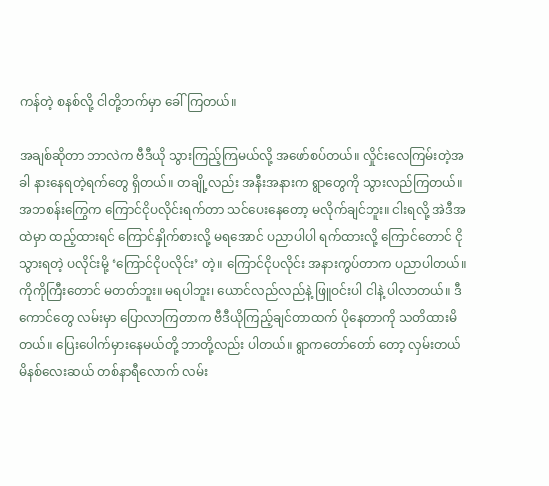ကန်တဲ့ စနစ်လို့ ငါတို့ဘက်မှာ ခေါ်ကြတယ်။

အချစ်ဆိုတာ ဘာလဲက ဗီဒီယို သွားကြည့်ကြမယ်လို့ အဖော်စပ်တယ်။ လှိုင်းလေကြမ်းတဲ့အခါ နားနေရတဲ့ရက်တွေ ရှိတယ်။ တချို့လည်း အနီးအနားက ရွာတွေကို သွားလည်ကြတယ်။ အဘစန်းကြွေက ကြောင်ငိုပလိုင်းရက်တာ သင်ပေးနေတော့ မလိုက်ချင်ဘူး။ ငါးရလို့ အဲဒီအထဲမှာ ထည့်ထားရင် ကြောင်နှိုက်စားလို့ မရအောင် ပညာပါပါ ရက်ထားလို့ ကြောင်တောင် ငိုသွားရတဲ့ ပလိုင်းမို့ ‘ကြောင်ငိုပလိုင်း’ တဲ့။ ကြောင်ငိုပလိုင်း အနားကွပ်တာက ပညာပါတယ်။ ကိုကိုကြီးတောင် မတတ်ဘူး။ မရပါဘူး၊ ယောင်လည်လည်နဲ့ ဖြူဝင်းပါ ငါနဲ့ ပါလာတယ်။ ဒီကောင်တွေ လမ်းမှာ ပြောလာကြတာက ဗီဒီယိုကြည့်ချင်တာထက် ပိုနေတာကို သတိထားမိတယ်။ ပြေးပေါက်မှားနေမယ်တို့ ဘာတို့လည်း ပါတယ်။ ရွာကတော်တော် တော့ လှမ်းတယ် မိနစ်လေးဆယ် တစ်နာရီလောက် လမ်း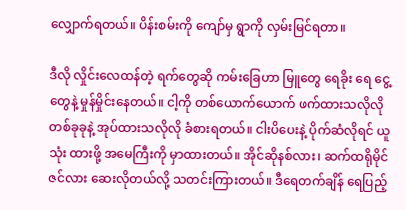လျှောက်ရတယ်။ ပိန်းစမ်းကို ကျော်မှ ရွာကို လှမ်းမြင်ရတာ။

ဒီလို လှိုင်းလေထန်တဲ့ ရက်တွေဆို ကမ်းခြေဟာ မြူတွေ ရေခိုး ရေ ငွေ့တွေနဲ့ မှုန်မှိုင်းနေတယ်။ ငါ့ကို တစ်ယောက်ယောက် ဖက်ထားသလိုလို တစ်ခုခုနဲ့ အုပ်ထားသလိုလို ခံစားရတယ်။ ငါးပိပေးနဲ့ ပိုက်ဆံလိုရင် ယူသုံး ထားဖို့ အမေကြီးကို မှာထားတယ်။ အိုင်ဆိုနစ်လား၊ ဆက်ထရိုမိုင်ဇင်လား ဆေးလိုတယ်လို့ သတင်းကြားတယ်။ ဒီရေတက်ချိန် ရေပြည့်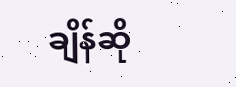ချိန်ဆို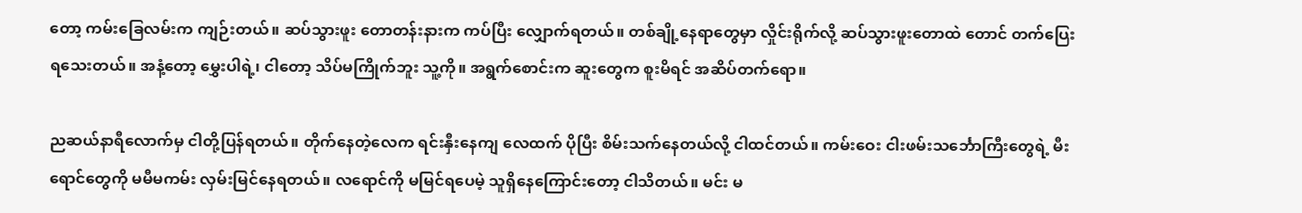တော့ ကမ်းခြေလမ်းက ကျဉ်းတယ်။ ဆပ်သွားဖူး တောတန်းနားက ကပ်ပြီး လျှောက်ရတယ်။ တစ်ချို့နေရာတွေမှာ လှိုင်းရိုက်လို့ ဆပ်သွားဖူးတောထဲ တောင် တက်ပြေးရသေးတယ်။ အနံ့တော့ မွှေးပါရဲ့၊ ငါတော့ သိပ်မကြိုက်ဘူး သူ့ကို။ အရွက်စောင်းက ဆူးတွေက စူးမိရင် အဆိပ်တက်ရော။

ညဆယ်နာရီလောက်မှ ငါတို့ပြန်ရတယ်။ တိုက်နေတဲ့လေက ရင်းနှီးနေကျ လေထက် ပိုပြီး စိမ်းသက်နေတယ်လို့ ငါထင်တယ်။ ကမ်းဝေး ငါးဖမ်းသင်္ဘောကြီးတွေရဲ့ မီးရောင်တွေကို မမီမကမ်း လှမ်းမြင်နေရတယ်။ လရောင်ကို မမြင်ရပေမဲ့ သူရှိနေကြောင်းတော့ ငါသိတယ်။ မင်း မ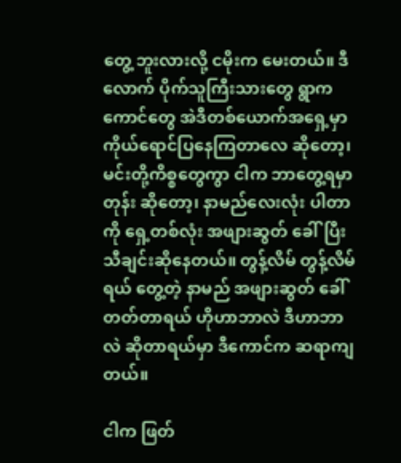တွေ့ ဘူးလားလို့ ငမိုးက မေးတယ်။ ဒီလောက် ပိုက်သူကြီးသားတွေ ရွာကကောင်တွေ အဲဒီတစ်ယောက်အရှေ့မှာ ကိုယ်ရောင်ပြနေကြတာလေ ဆိုတော့၊ မင်းတို့ကိစ္စတွေကွာ ငါက ဘာတွေ့ရမှာတုန်း ဆိုတော့၊ နာမည်လေးလုံး ပါတာကို ရှေ့တစ်လုံး အဖျားဆွတ် ခေါ်ပြီး သီချင်းဆိုနေတယ်။ တွန့်လိမ် တွန့်လိမ်ရယ် တွေ့တဲ့ နာမည် အဖျားဆွတ် ခေါ်တတ်တာရယ် ဟိုဟာဘာလဲ ဒီဟာဘာလဲ ဆိုတာရယ်မှာ ဒီကောင်က ဆရာကျတယ်။

ငါက ဖြတ်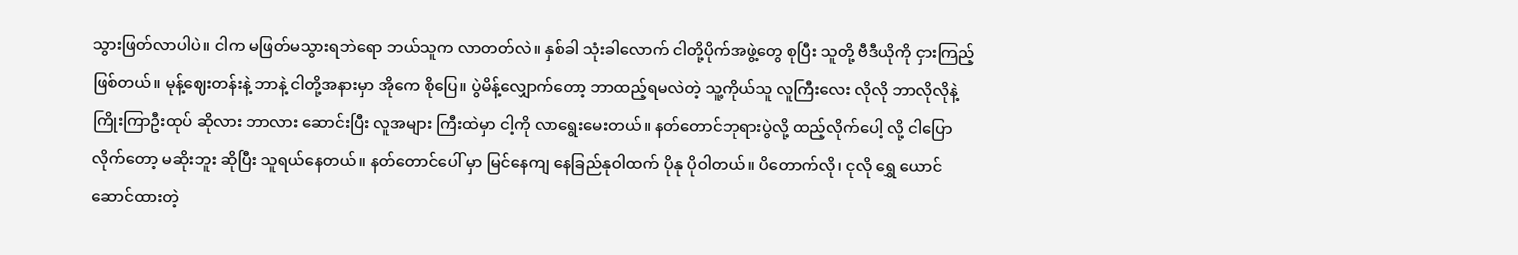သွားဖြတ်လာပါပဲ။ ငါက မဖြတ်မသွားရဘဲရော ဘယ်သူက လာတတ်လဲ။ နှစ်ခါ သုံးခါလောက် ငါတို့ပိုက်အဖွဲ့တွေ စုပြီး သူတို့ ဗီဒီယိုကို ငှားကြည့်ဖြစ်တယ်။ မုန့်ဈေးတန်းနဲ့ ဘာနဲ့ ငါတို့အနားမှာ အိုကေ စိုပြေ။ ပွဲမိန့်လျှောက်တော့ ဘာထည့်ရမလဲတဲ့ သူ့ကိုယ်သူ လူကြီးလေး လိုလို ဘာလိုလိုနဲ့ ကြိုးကြာဦးထုပ် ဆိုလား ဘာလား ဆောင်းပြီး လူအများ ကြီးထဲမှာ ငါ့ကို လာရွေးမေးတယ်။ နတ်တောင်ဘုရားပွဲလို့ ထည့်လိုက်ပေါ့ လို့ ငါပြောလိုက်တော့ မဆိုးဘူး ဆိုပြီး သူရယ်နေတယ်။ နတ်တောင်ပေါ် မှာ မြင်နေကျ နေခြည်နုဝါထက် ပိုနု ပိုဝါတယ်။ ပိတောက်လို၊ ငုလို ရွှေ ယောင်ဆောင်ထားတဲ့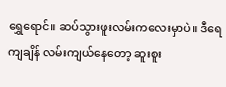ရွှေရောင်။ ဆပ်သွားဖူးလမ်းကလေးမှာပဲ။ ဒီရေ ကျချိန် လမ်းကျယ်နေတော့ ဆူးစူး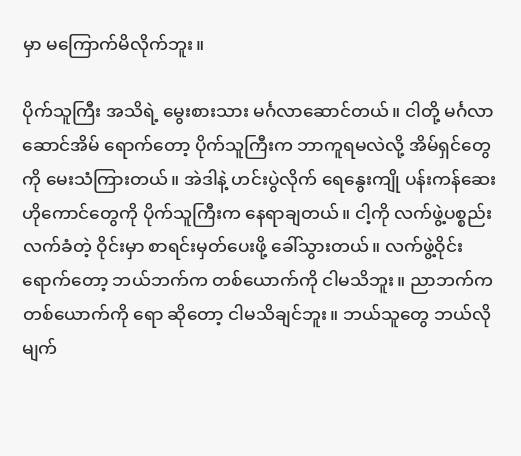မှာ မကြောက်မိလိုက်ဘူး။

ပိုက်သူကြီး အသိရဲ့ မွေးစားသား မင်္ဂလာဆောင်တယ်။ ငါတို့ မင်္ဂလာဆောင်အိမ် ရောက်တော့ ပိုက်သူကြီးက ဘာကူရမလဲလို့ အိမ်ရှင်တွေကို မေးသံကြားတယ်။ အဲဒါနဲ့ ဟင်းပွဲလိုက် ရေနွေးကျို ပန်းကန်ဆေး ဟိုကောင်တွေကို ပိုက်သူကြီးက နေရာချတယ်။ ငါ့ကို လက်ဖွဲ့ပစ္စည်း လက်ခံတဲ့ ဝိုင်းမှာ စာရင်းမှတ်ပေးဖို့ ခေါ်သွားတယ်။ လက်ဖွဲ့ဝိုင်းရောက်တော့ ဘယ်ဘက်က တစ်ယောက်ကို ငါမသိဘူး။ ညာဘက်က တစ်ယောက်ကို ရော ဆိုတော့ ငါမသိချင်ဘူး။ ဘယ်သူတွေ ဘယ်လိုမျက်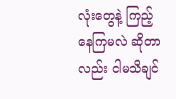လုံးတွေနဲ့ ကြည့် နေကြမလဲ ဆိုတာလည်း ငါမသိချင်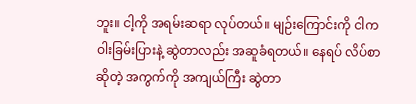ဘူး။ ငါ့ကို အရမ်းဆရာ လုပ်တယ်။ မျဉ်းကြောင်းကို ငါက ဝါးခြမ်းပြားနဲ့ ဆွဲတာလည်း အဆူခံရတယ်။ နေရပ် လိပ်စာဆိုတဲ့ အကွက်ကို အကျယ်ကြီး ဆွဲတာ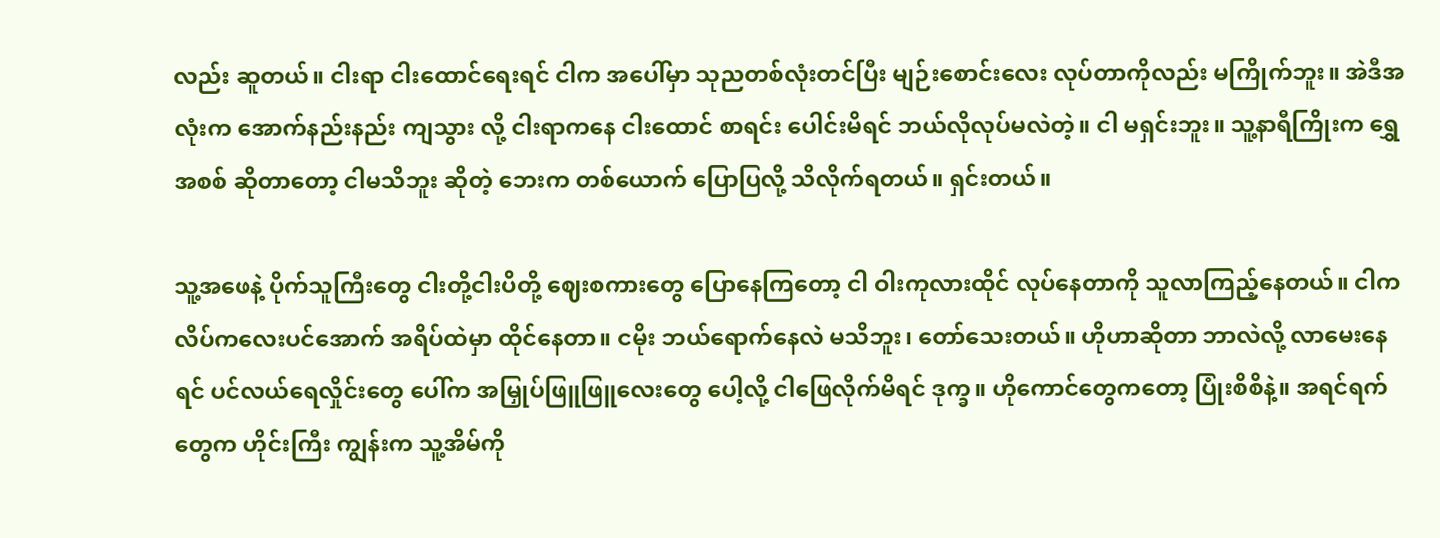လည်း ဆူတယ်။ ငါးရာ ငါးထောင်ရေးရင် ငါက အပေါ်မှာ သုညတစ်လုံးတင်ပြီး မျဉ်းစောင်းလေး လုပ်တာကိုလည်း မကြိုက်ဘူး။ အဲဒီအလုံးက အောက်နည်းနည်း ကျသွား လို့ ငါးရာကနေ ငါးထောင် စာရင်း ပေါင်းမိရင် ဘယ်လိုလုပ်မလဲတဲ့။ ငါ မရှင်းဘူး။ သူ့နာရီကြိုးက ရွှေအစစ် ဆိုတာတော့ ငါမသိဘူး ဆိုတဲ့ ဘေးက တစ်ယောက် ပြောပြလို့ သိလိုက်ရတယ်။ ရှင်းတယ်။

သူ့အဖေနဲ့ ပိုက်သူကြီးတွေ ငါးတို့ငါးပိတို့ ဈေးစကားတွေ ပြောနေကြတော့ ငါ ဝါးကုလားထိုင် လုပ်နေတာကို သူလာကြည့်နေတယ်။ ငါက လိပ်ကလေးပင်အောက် အရိပ်ထဲမှာ ထိုင်နေတာ။ ငမိုး ဘယ်ရောက်နေလဲ မသိဘူး၊ တော်သေးတယ်။ ဟိုဟာဆိုတာ ဘာလဲလို့ လာမေးနေရင် ပင်လယ်ရေလှိုင်းတွေ ပေါ်က အမြှုပ်ဖြူဖြူလေးတွေ ပေါ့လို့ ငါဖြေလိုက်မိရင် ဒုက္ခ။ ဟိုကောင်တွေကတော့ ပြုံးစိစိနဲ့။ အရင်ရက်တွေက ဟိုင်းကြီး ကျွန်းက သူ့အိမ်ကို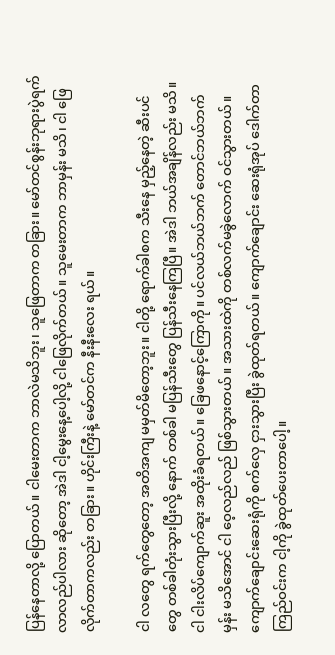ပြန်နေတာလို့ ပြောတယ်။ ငါမေးတာက ဘာလဲမသိဘူး၊ သူဖြေတာက တခြား။ မော်တင်စွန်းဘုရားပွဲရက် လာလည်ပါလား ဆိုတော့ အဲဒါ ငါ့မွေးနေ့ပေါ့လို့ ငါဖြေလိုက်တယ်။ သူမေးတာက ဘာမှန်း မသိ၊ ငါ ဖြေလိုက်တာကလည်း တခြား။ ဟိုင်းကြီးနဲ့ မော်တင်က နီးနီးလေး ရယ်။

ငါ လတွေ ရက်တွေတော့ အတိအကျ မမှတ်မိတော့ဘူး။ ငါတို့ ရောက်ခါစက သီးနေ မှည့်နေတဲ့ ဆီးပင်တွေ တစ်ခါတုံးသွားပြီးလို့ နောက် တစ်ခါ မပြန်သီးတွေ ပြန်သီးနေကြပြီ။ အဲဒါ ဘယ်အချိန်လည်း မသိ။ ငါ ငါးလိပ်ကျောက်ဆူး အထိုးခံရတယ်။ ခြေဖနောင့်ကြောကို။ ပင်လယ်ဘယ်ဘက် တောင်ဘယ်ဘက်မှန်း မသိအောင် ငါ ဝေ့လည်လည် ဖြစ်သွားတယ်။ အသားထဲကို တစ်လက်မခွဲလောက် ဝင်သွားတယ်။ ကျောက်ချောင်းဆေးရုံကို စက်လှေ ငှားသွားပြီး ခွဲထုတ်ရတယ်။ ကျောက်ချောင်း ဆေးရုံအုပ် ဒေါက်တာကြည်ဝင်းက ငါ့ကို ခွဲထုတ်ပေးတာပေါ့။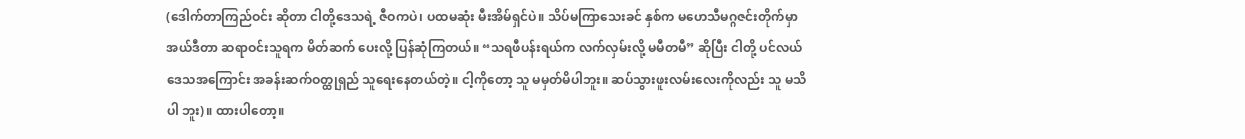(ဒေါက်တာကြည်ဝင်း ဆိုတာ ငါတို့ဒေသရဲ့ ဇီဝကပဲ၊ ပထမဆုံး မီးအိမ်ရှင်ပဲ။ သိပ်မကြာသေးခင် နှစ်က မဟေသီမဂ္ဂဇင်းတိုက်မှာ အယ်ဒီတာ ဆရာဝင်းသူရက မိတ်ဆက် ပေးလို့ ပြန်ဆုံကြတယ်။ “သရဖီပန်းရယ်က လက်လှမ်းလို့ မမီတမီ” ဆိုပြီး ငါတို့ ပင်လယ်ဒေသအကြောင်း အခန်းဆက်ဝတ္ထုရှည် သူရေးနေတယ်တဲ့။ ငါ့ကိုတော့ သူ မမှတ်မိပါဘူး။ ဆပ်သွားဖူးလမ်းလေးကိုလည်း သူ မသိပါ ဘူး)။ ထားပါတော့။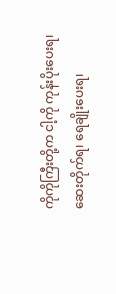ကိုကိုကြီးတို့က ငါ့ကို ကုန်းပိုးပေးရ၊ ဆေးတိုက်ရ၊ ရေချိုးပေးရ၊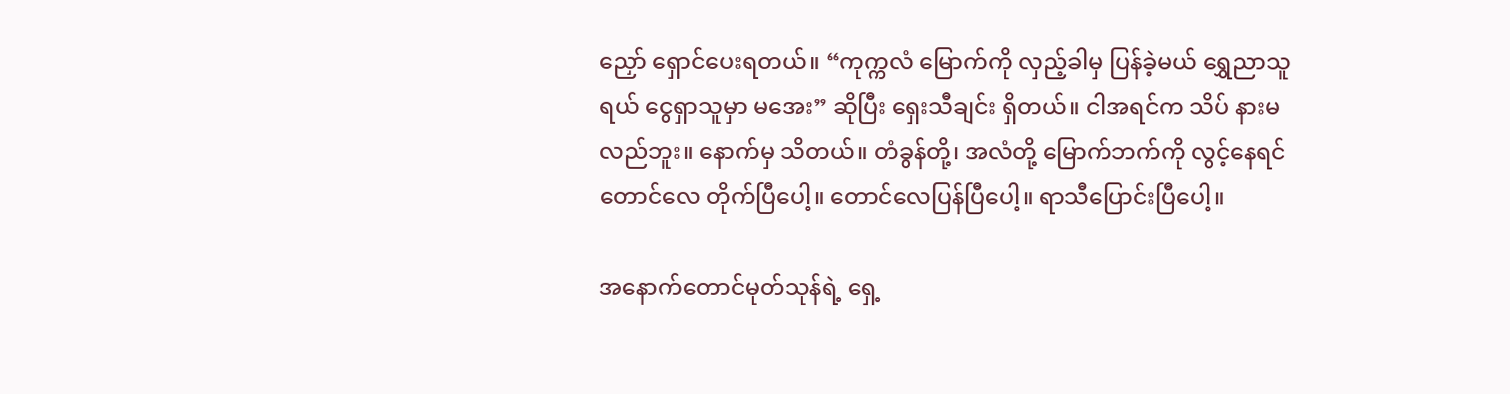ညှော် ရှောင်ပေးရတယ်။ “ကုက္ကလံ မြောက်ကို လှည့်ခါမှ ပြန်ခဲ့မယ် ရွှေညာသူရယ် ငွေရှာသူမှာ မအေး” ဆိုပြီး ရှေးသီချင်း ရှိတယ်။ ငါအရင်က သိပ် နားမလည်ဘူး။ နောက်မှ သိတယ်။ တံခွန်တို့၊ အလံတို့ မြောက်ဘက်ကို လွင့်နေရင် တောင်လေ တိုက်ပြီပေါ့။ တောင်လေပြန်ပြီပေါ့။ ရာသီပြောင်းပြီပေါ့။

အနောက်တောင်မုတ်သုန်ရဲ့ ရှေ့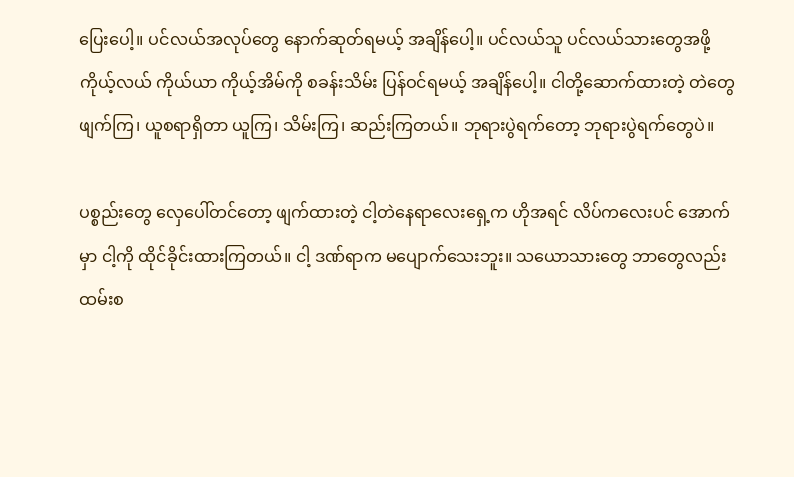ပြေးပေါ့။ ပင်လယ်အလုပ်တွေ နောက်ဆုတ်ရမယ့် အချိန်ပေါ့။ ပင်လယ်သူ ပင်လယ်သားတွေအဖို့ ကိုယ့်လယ် ကိုယ်ယာ ကိုယ့်အိမ်ကို စခန်းသိမ်း ပြန်ဝင်ရမယ့် အချိန်ပေါ့။ ငါတို့ဆောက်ထားတဲ့ တဲတွေ ဖျက်ကြ၊ ယူစရာရှိတာ ယူကြ၊ သိမ်းကြ၊ ဆည်းကြတယ်။ ဘုရားပွဲရက်တော့ ဘုရားပွဲရက်တွေပဲ။

ပစ္စည်းတွေ လှေပေါ်တင်တော့ ဖျက်ထားတဲ့ ငါ့တဲနေရာလေးရှေ့က ဟိုအရင် လိပ်ကလေးပင် အောက်မှာ ငါ့ကို ထိုင်ခိုင်းထားကြတယ်။ ငါ့ ဒဏ်ရာက မပျောက်သေးဘူး။ သယောသားတွေ ဘာတွေလည်း ထမ်းစ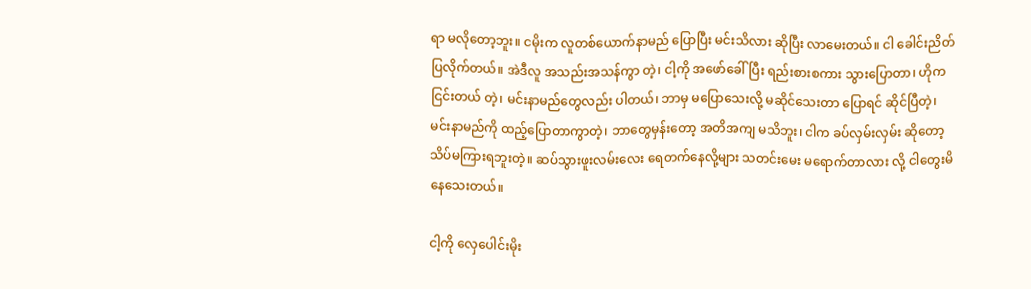ရာ မလိုတော့ဘူး။ ငမိုးက လူတစ်ယောက်နာမည် ပြောပြီး မင်းသိလား ဆိုပြီး လာမေးတယ်။ ငါ ခေါင်းညိတ်ပြလိုက်တယ်။ အဲဒီလူ အသည်းအသန်ကွာ တဲ့၊ ငါ့ကို အဖော်ခေါ်ပြီး ရည်းစားစကား သွားပြောတာ၊ ဟိုက ငြင်းတယ် တဲ့၊ မင်းနာမည်တွေလည်း ပါတယ်၊ ဘာမှ မပြောသေးလို့ မဆိုင်သေးတာ ပြောရင် ဆိုင်ပြီတဲ့၊ မင်းနာမည်ကို ထည့်ပြောတာကွာတဲ့၊ ဘာတွေမှန်းတော့ အတိအကျ မသိဘူး၊ ငါက ခပ်လှမ်းလှမ်း ဆိုတော့ သိပ်မကြားရဘူးတဲ့။ ဆပ်သွားဖူးလမ်းလေး ရေတက်နေလို့များ သတင်းမေး မရောက်တာလား လို့ ငါတွေးမိနေသေးတယ်။

ငါ့ကို လှေပေါင်းမိုး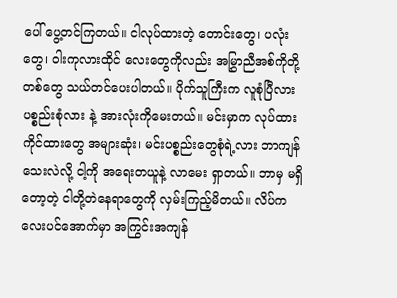ပေါ် ပွေ့တင်ကြတယ်။ ငါလုပ်ထားတဲ့ တောင်းတွေ၊ ပလုံးတွေ၊ ဝါးကုလားထိုင် လေးတွေကိုလည်း အမြွှာညီအစ်ကိုတို့ တစ်တွေ သယ်တင်ပေးပါတယ်။ ပိုက်သူကြီးက လူစုံပြီလား ပစ္စည်းစုံလား နဲ့ အားလုံးကိုမေးတယ်။ မင်းမှာက လုပ်ထားကိုင်ထားတွေ အများဆုံး၊ မင်းပစ္စည်းတွေစုံရဲ့လား ဘာကျန်သေးလဲလို့ ငါ့ကို အရေးတယူနဲ့ လာမေး ရှာတယ်။ ဘာမှ မရှိတော့တဲ့ ငါတို့တဲနေရာတွေကို လှမ်းကြည့်မိတယ်။ လိပ်ကလေးပင်အောက်မှာ အကြွင်းအကျန်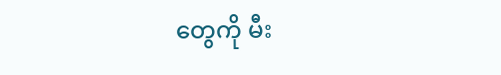တွေကို မီး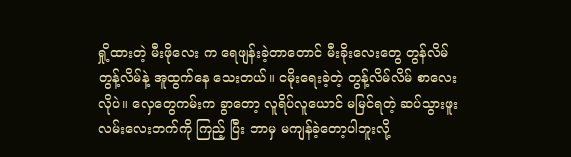ရှို့ထားတဲ့ မီးဖိုလေး က ရေဖျန်းခဲ့တာတောင် မီးခိုးလေးတွေ တွန်လိမ်တွန့်လိမ်နဲ့ အူထွက်နေ သေးတယ်။ ငမိုးရေးခဲ့တဲ့ တွန့်လိမ်လိမ် စာလေးလိုပဲ။ လှေတွေကမ်းက ခွာတော့ လူရိပ်လူယောင် မမြင်ရတဲ့ ဆပ်သွားဖူးလမ်းလေးဘက်ကို ကြည့် ပြီး ဘာမှ မကျန်ခဲ့တော့ပါဘူးလို့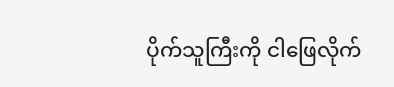ပိုက်သူကြီးကို ငါဖြေလိုက်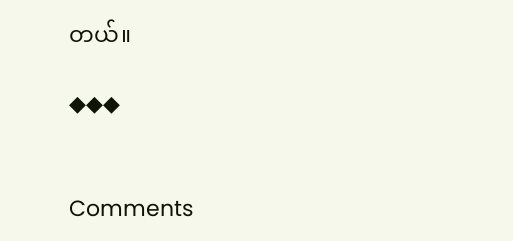တယ်။

◆◆◆


Comments